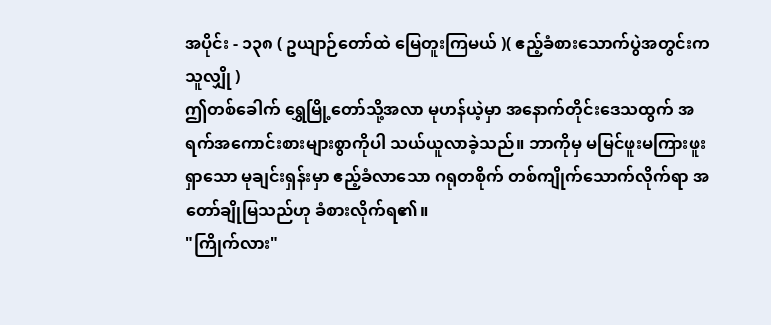အပိုင်း - ၁၃၈ ( ဥယျာဉ်တော်ထဲ မြေတူးကြမယ် )( ဧည့်ခံစားသောက်ပွဲအတွင်းက သူလျှို )
ဤတစ်ခေါက် ရွှေမြို့တော်သို့အလာ မုဟန်ယဲ့မှာ အနောက်တိုင်းဒေသထွက် အရက်အကောင်းစားများစွာကိုပါ သယ်ယူလာခဲ့သည်။ ဘာကိုမှ မမြင်ဖူးမကြားဖူးရှာသော မုချင်းရှန်းမှာ ဧည့်ခံလာသော ဂရုတစိုက် တစ်ကျိုက်သောက်လိုက်ရာ အတော်ချိုမြသည်ဟု ခံစားလိုက်ရ၏။
"ကြိုက်လား"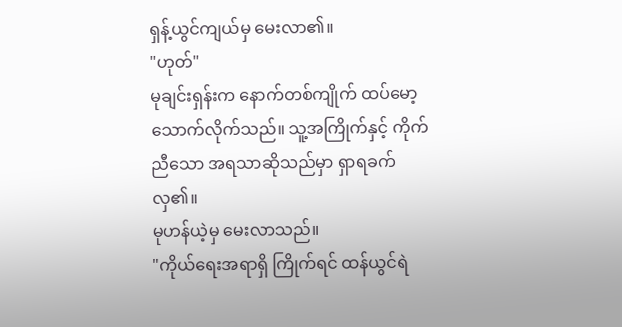ရှန့်ယွင်ကျယ်မှ မေးလာ၏။
"ဟုတ်"
မုချင်းရှန်းက နောက်တစ်ကျိုက် ထပ်မော့သောက်လိုက်သည်။ သူ့အကြိုက်နှင့် ကိုက်ညီသော အရသာဆိုသည်မှာ ရှာရခက်လှ၏။
မုဟန်ယဲ့မှ မေးလာသည်။
"ကိုယ်ရေးအရာရှိ ကြိုက်ရင် ထန်ယွင်ရဲ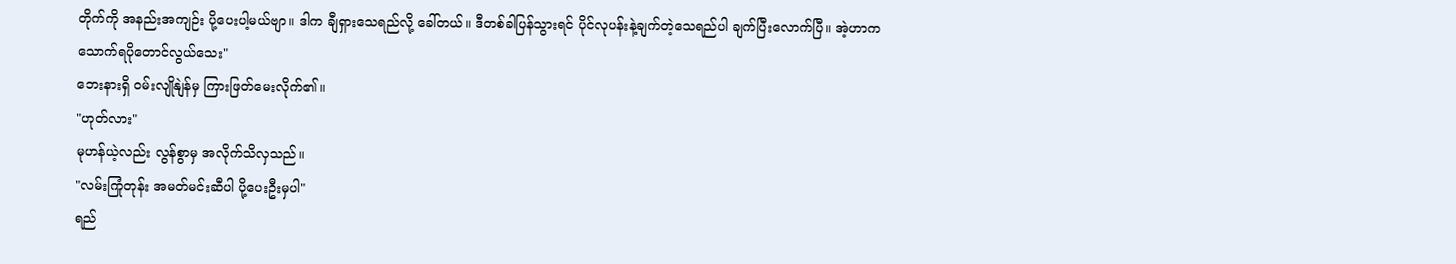တိုက်ကို အနည်းအကျဉ်း ပို့ပေးပါ့မယ်ဗျာ။ ဒါက ချီရှားသေရည်လို့ ခေါ်တယ်။ ဒီတစ်ခါပြန်သွားရင် ပိုင်လုပန်းနဲ့ချက်တဲ့သေရည်ပါ ချက်ပြီးလောက်ပြီ။ အဲ့ဟာက သောက်ရပိုတောင်လွယ်သေး"
ဘေးနားရှိ ဝမ်းလျိုနျဲန်မှ ကြားဖြတ်မေးလိုက်၏။
"ဟုတ်လား"
မုဟန်ယဲ့လည်း လွန်စွာမှ အလိုက်သိလှသည်။
"လမ်းကြုံတုန်း အမတ်မင်းဆီပါ ပို့ပေးဦးမှပါ"
ရည်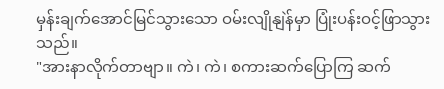မှန်းချက်အောင်မြင်သွားသော ဝမ်းလျိုနျဲန်မှာ ပြုံးပန်းဝင့်ဖြာသွားသည်။
"အားနာလိုက်တာဗျာ။ ကဲ၊ ကဲ၊ စကားဆက်ပြောကြ ဆက်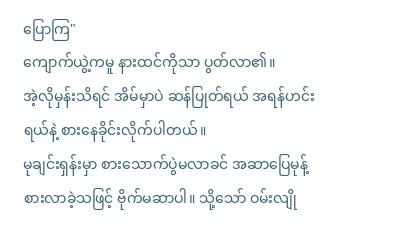ပြောကြ"
ကျောက်ယွဲ့ကမူ နားထင်ကိုသာ ပွတ်လာ၏။
အဲ့လိုမှန်းသိရင် အိမ်မှာပဲ ဆန်ပြုတ်ရယ် အရန်ဟင်းရယ်နဲ့ စားနေခိုင်းလိုက်ပါတယ်။
မုချင်းရှန်းမှာ စားသောက်ပွဲမလာခင် အဆာပြေမုန့် စားလာခဲ့သဖြင့် ဗိုက်မဆာပါ။ သို့သော် ဝမ်းလျို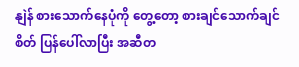နျဲန် စားသောက်နေပုံကို တွေ့တော့ စားချင်သောက်ချင်စိတ် ပြန်ပေါ်လာပြီး အဆီတ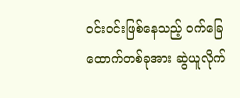ဝင်းဝင်းဖြစ်နေသည့် ဝက်ခြေထောက်တစ်ခုအား ဆွဲယူလိုက်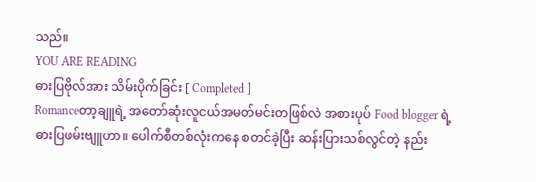သည်။
YOU ARE READING
ဓားပြဗိုလ်အား သိမ်းပိုက်ခြင်း [ Completed ]
Romanceတာ့ချူရဲ့ အတော်ဆုံးလူငယ်အမတ်မင်းတဖြစ်လဲ အစားပုပ် Food blogger ရဲ့ ဓားပြဖမ်းဗျူဟာ။ ပေါက်စီတစ်လုံးကနေ စတင်ခဲ့ပြီး ဆန်းပြားသစ်လွင်တဲ့ နည်း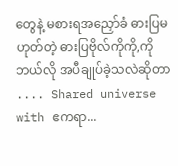တွေနဲ့ မစားရအညှော်ခံ ဓားပြမဟုတ်တဲ့ ဓားပြဗိုလ်ကိုကို,ကို ဘယ်လို အပီချုပ်ခဲ့သလဲဆိုတာ .... Shared universe with ဧကရာ...